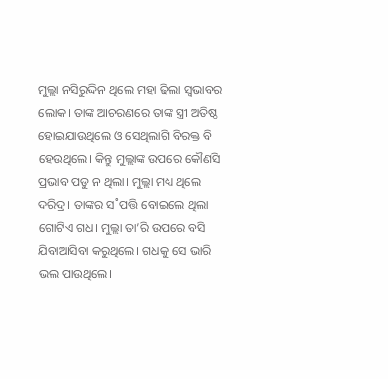ମୁଲ୍ଲା ନସିରୁଦ୍ଦିନ ଥିଲେ ମହା ଢିଲା ସ୍ବଭାବର ଲୋକ। ତାଙ୍କ ଆଚରଣରେ ତାଙ୍କ ସ୍ତ୍ରୀ ଅତିଷ୍ଠ ହୋଇଯାଉଥିଲେ ଓ ସେଥିଲାଗି ବିରକ୍ତ ବି ହେଉଥିଲେ। କିନ୍ତୁ ମୁଲ୍ଲାଙ୍କ ଉପରେ କୌଣସି ପ୍ରଭାବ ପଡୁ ନ ଥିଲା। ମୁଲ୍ଲା ମଧ୍ୟ ଥିଲେ ଦରିଦ୍ର। ତାଙ୍କର ସ˚ପତ୍ତି ବୋଇଲେ ଥିଲା ଗୋଟିଏ ଗଧ। ମୁଲ୍ଲା ତା’ରି ଉପରେ ବସି ଯିବାଆସିବା କରୁଥିଲେ। ଗଧକୁ ସେ ଭାରି ଭଲ ପାଉଥିଲେ।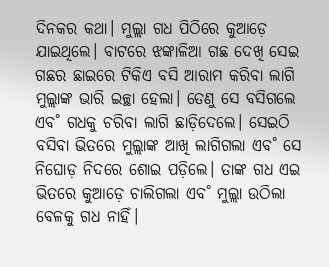ଦିନକର କଥା। ମୁଲ୍ଲା ଗଧ ପିଠିରେ କୁଆଡ଼େ ଯାଇଥିଲେ। ବାଟରେ ଝଙ୍କାଳିଆ ଗଛ ଦେଖି ସେଇ ଗଛର ଛାଇରେ ଟିକିଏ ବସି ଆରାମ କରିବା ଲାଗି ମୁଲ୍ଲାଙ୍କ ଭାରି ଇଚ୍ଛା ହେଲା। ତେଣୁ ସେ ବସିଗଲେ ଏବ˚ ଗଧକୁ ଚରିବା ଲାଗି ଛାଡ଼ିଦେଲେ। ସେଇଠି ବସିବା ଭିତରେ ମୁଲ୍ଲାଙ୍କ ଆଖି ଲାଗିଗଲା ଏବ˚ ସେ ନିଘୋଡ଼ ନିଦରେ ଶୋଇ ପଡ଼ିଲେ। ତାଙ୍କ ଗଧ ଏଇ ଭିତରେ କୁଆଡ଼େ ଚାଲିଗଲା ଏବ˚ ମୁଲ୍ଲା ଉଠିଲା ବେଳକୁ ଗଧ ନାହିଁ।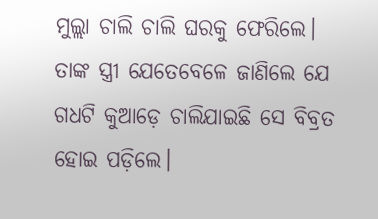ମୁଲ୍ଲା ଚାଲି ଚାଲି ଘରକୁ ଫେରିଲେ। ତାଙ୍କ ସ୍ତ୍ରୀ ଯେତେବେଳେ ଜାଣିଲେ ଯେ ଗଧଟି କୁଆଡ଼େ ଚାଲିଯାଇଛି ସେ ବିବ୍ରତ ହୋଇ ପଡ଼ିଲେ।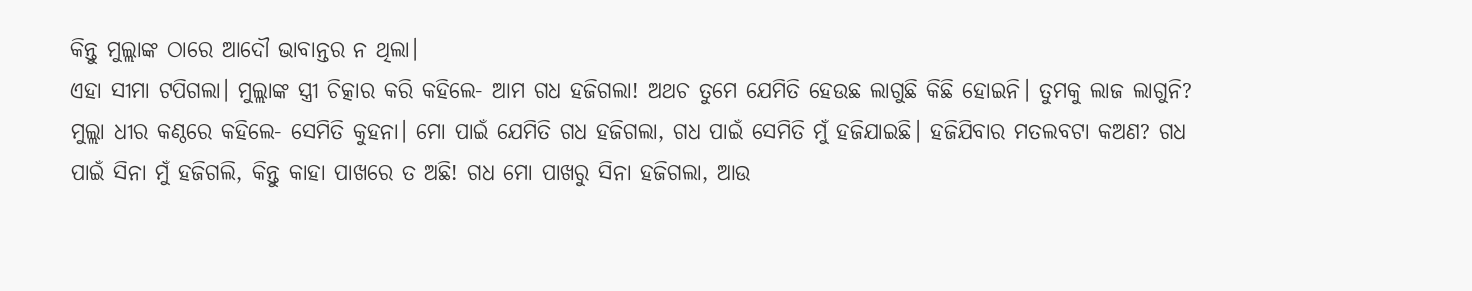କିନ୍ତୁ ମୁଲ୍ଲାଙ୍କ ଠାରେ ଆଦୌ ଭାବାନ୍ତର ନ ଥିଲା।
ଏହା ସୀମା ଟପିଗଲା। ମୁଲ୍ଲାଙ୍କ ସ୍ତ୍ରୀ ଚିତ୍କାର କରି କହିଲେ- ଆମ ଗଧ ହଜିଗଲା! ଅଥଚ ତୁମେ ଯେମିତି ହେଉଛ ଲାଗୁଛି କିଛି ହୋଇନି। ତୁମକୁ ଲାଜ ଲାଗୁନି?
ମୁଲ୍ଲା ଧୀର କଣ୍ଠରେ କହିଲେ- ସେମିତି କୁହନା। ମୋ ପାଇଁ ଯେମିତି ଗଧ ହଜିଗଲା, ଗଧ ପାଇଁ ସେମିତି ମୁଁ ହଜିଯାଇଛି। ହଜିଯିବାର ମତଲବଟା କଅଣ? ଗଧ ପାଇଁ ସିନା ମୁଁ ହଜିଗଲି, କିନ୍ତୁ କାହା ପାଖରେ ତ ଅଛି! ଗଧ ମୋ ପାଖରୁ ସିନା ହଜିଗଲା, ଆଉ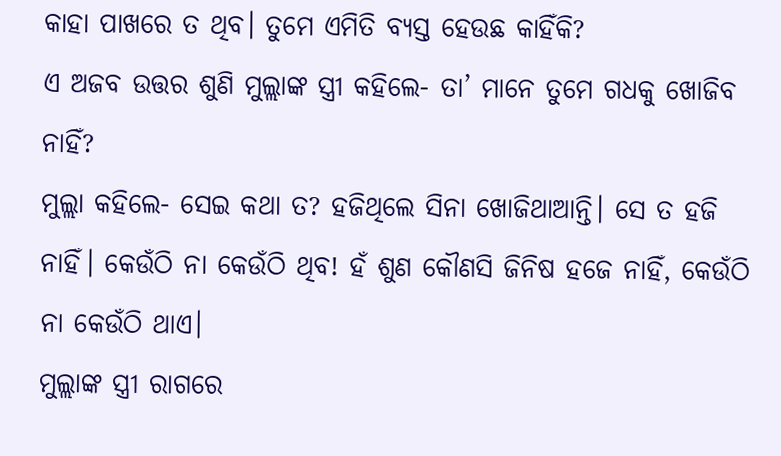କାହା ପାଖରେ ତ ଥିବ। ତୁମେ ଏମିତି ବ୍ୟସ୍ତ ହେଉଛ କାହିଁକି?
ଏ ଅଜବ ଉତ୍ତର ଶୁଣି ମୁଲ୍ଲାଙ୍କ ସ୍ତ୍ରୀ କହିଲେ- ତା’ ମାନେ ତୁମେ ଗଧକୁ ଖୋଜିବ ନାହିଁ?
ମୁଲ୍ଲା କହିଲେ- ସେଇ କଥା ତ? ହଜିଥିଲେ ସିନା ଖୋଜିଥାଆନ୍ତି। ସେ ତ ହଜି ନାହିଁ। କେଉଁଠି ନା କେଉଁଠି ଥିବ! ହଁ ଶୁଣ କୌଣସି ଜିନିଷ ହଜେ ନାହିଁ, କେଉଁଠି ନା କେଉଁଠି ଥାଏ।
ମୁଲ୍ଲାଙ୍କ ସ୍ତ୍ରୀ ରାଗରେ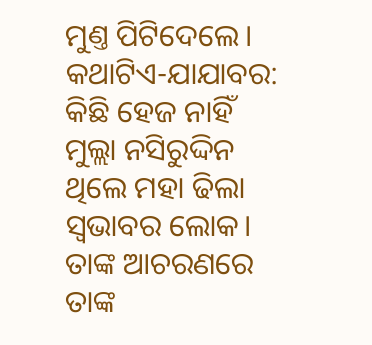ମୁଣ୍ତ ପିଟିଦେଲେ।
କଥାଟିଏ-ଯାଯାବର: କିଛି ହେଜ ନାହିଁ
ମୁଲ୍ଲା ନସିରୁଦ୍ଦିନ ଥିଲେ ମହା ଢିଲା ସ୍ବଭାବର ଲୋକ। ତାଙ୍କ ଆଚରଣରେ ତାଙ୍କ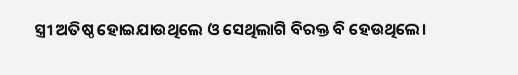ସ୍ତ୍ରୀ ଅତିଷ୍ଠ ହୋଇଯାଉଥିଲେ ଓ ସେଥିଲାଗି ବିରକ୍ତ ବି ହେଉଥିଲେ।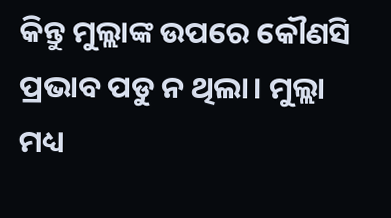କିନ୍ତୁ ମୁଲ୍ଲାଙ୍କ ଉପରେ କୌଣସି ପ୍ରଭାବ ପଡୁ ନ ଥିଲା। ମୁଲ୍ଲା ମଧ୍ୟ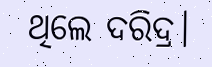ଥିଲେ ଦରିଦ୍ର।